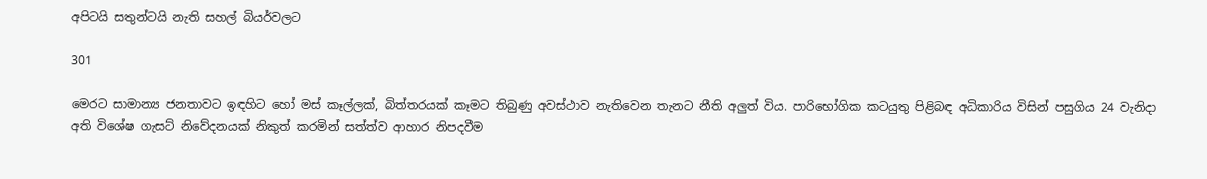අපිටයි සතුන්ටයි නැති සහල් බියර්වලට

301

මෙරට සාමාන්‍ය ජනතාවට ඉඳහිට හෝ මස් කෑල්ලක්, බිත්තරයක් කෑමට තිබුණු අවස්ථාව නැතිවෙන තැනට නීති අලුත් විය. පාරිභෝගික කටයුතු පිළිබඳ අධිකාරිය විසින් පසුගිය 24 වැනිදා අති විශේෂ ගැසට් නිවේදනයක් නිකුත් කරමින් සත්ත්ව ආහාර නිපදවීම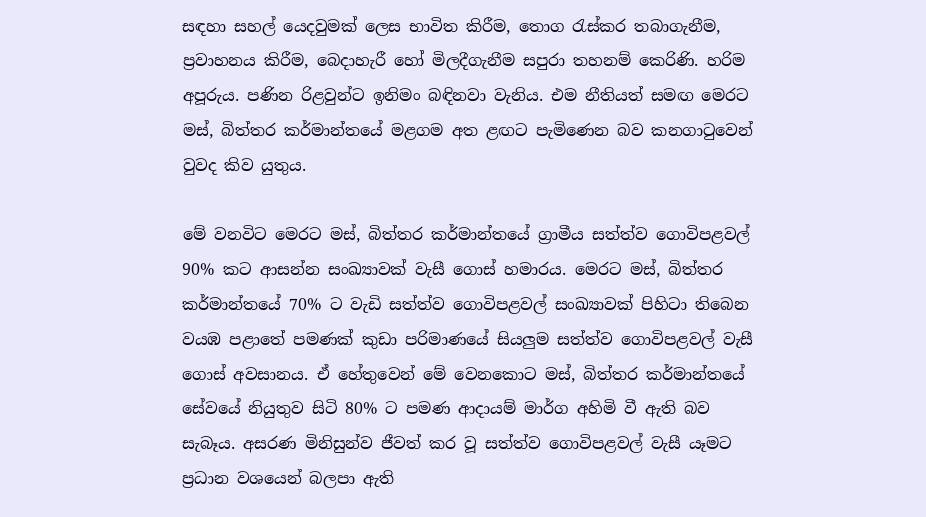සඳහා සහල් යෙදවුමක් ලෙස භාවිත කිරීම, තොග රැස්කර තබාගැනීම, ප්‍රවාහනය කිරීම, බෙදාහැරී හෝ මිලදීගැනීම සපුරා තහනම් කෙරිණි. හරිම අපූරුය. පණින රිළවුන්ට ඉනිමං බඳිනවා වැනිය. එම නීතියත් සමඟ මෙරට මස්, බිත්තර කර්මාන්තයේ මළගම අත ළඟට පැමිණෙන බව කනගාටුවෙන් වුවද කිව යුතුය.

මේ වනවිට මෙරට මස්, බිත්තර කර්මාන්තයේ ග්‍රාමීය සත්ත්ව ගොවිපළවල් 90% කට ආසන්න සංඛ්‍යාවක් වැසී ගොස් හමාරය. මෙරට මස්, බිත්තර කර්මාන්තයේ 70% ට වැඩි සත්ත්ව ගොවිපළවල් සංඛ්‍යාවක් පිහිටා තිබෙන වයඹ පළාතේ පමණක් කුඩා පරිමාණයේ සියලුම සත්ත්ව ගොවිපළවල් වැසී ගොස් අවසානය. ඒ හේතුවෙන් මේ වෙනකොට මස්, බිත්තර කර්මාන්තයේ සේවයේ නියුතුව සිටි 80% ට පමණ ආදායම් මාර්ග අහිමි වී ඇති බව සැබෑය. අසරණ මිනිසුන්ව ජීවත් කර වූ සත්ත්ව ගොවිපළවල් වැසී යෑමට ප්‍රධාන වශයෙන් බලපා ඇති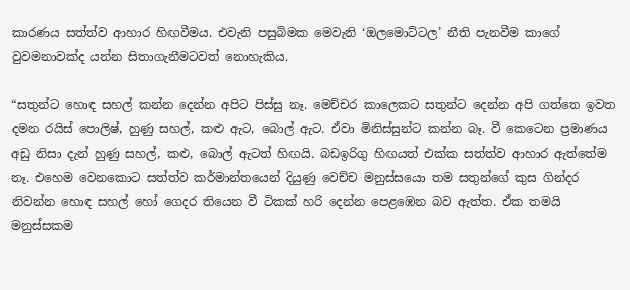කාරණය සත්ත්ව ආහාර හිඟවීමය. එවැනි පසුබිමක මෙවැනි ‘ඔලමොට්ටල’ නීති පැනවීම කාගේ වුවමනාවක්ද යන්න සිතාගැනීමටවත් නොහැකිය.

“සතුන්ට හොඳ සහල් කන්න දෙන්න අපිට පිස්සු නෑ. මෙච්චර කාලෙකට සතුන්ට දෙන්න අපි ගත්තෙ ඉවත දමන රයිස් පොලිෂ්, හුණු සහල්, කළු ඇට, බොල් ඇට. ඒවා මිනිස්සුන්ට කන්න බෑ. වී කෙටෙන ප්‍රමාණය අඩු නිසා දැන් හුණු සහල්, කළු, බොල් ඇටත් හිඟයි. බඩඉරිගු හිඟයත් එක්ක සත්ත්ව ආහාර ඇත්තේම නෑ. එහෙම වෙනකොට සත්ත්ව කර්මාන්තයෙන් දියුණු වෙච්ච මනුස්සයො තම සතුන්ගේ කුස ගින්දර නිවන්න හොඳ සහල් හෝ ගෙදර තියෙන වී ටිකක් හරි දෙන්න පෙළඹෙන බව ඇත්ත. ඒක තමයි මනුස්සකම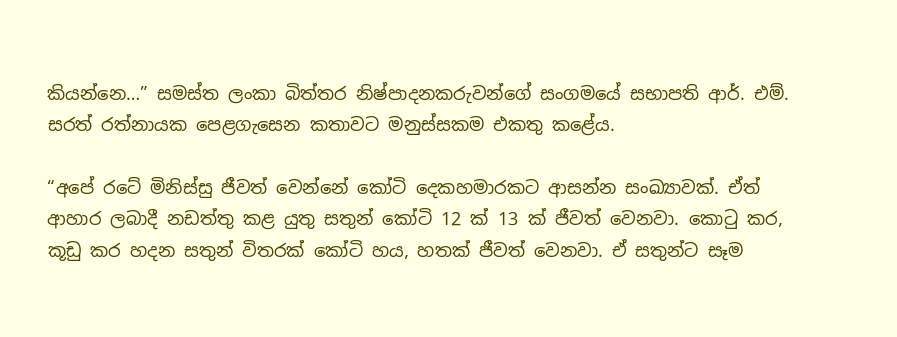කියන්නෙ…” සමස්ත ලංකා බිත්තර නිෂ්පාදනකරුවන්ගේ සංගමයේ සභාපති ආර්. එම්. සරත් රත්නායක පෙළගැසෙන කතාවට මනුස්සකම එකතු කළේය.

“අපේ රටේ මිනිස්සු ජීවත් වෙන්නේ කෝටි දෙකහමාරකට ආසන්න සංඛ්‍යාවක්. ඒත් ආහාර ලබාදී නඩත්තු කළ යුතු සතුන් කෝටි 12 ක් 13 ක් ජීවත් වෙනවා. කොටු කර, කූඩු කර හදන සතුන් විතරක් කෝටි හය, හතක් ජීවත් වෙනවා. ඒ සතුන්ට සෑම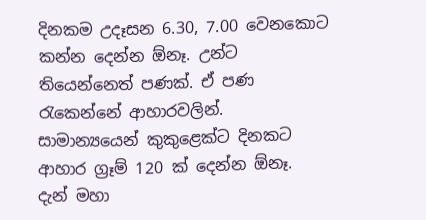දිනකම උදෑසන 6.30, 7.00 වෙනකොට කන්න දෙන්න ඕනෑ. උන්ට තියෙන්නෙත් පණක්. ඒ පණ රැකෙන්නේ ආහාරවලින්. සාමාන්‍යයෙන් කුකුළෙක්ට දිනකට ආහාර ග්‍රෑම් 120 ක් දෙන්න ඕනෑ. දැන් මහා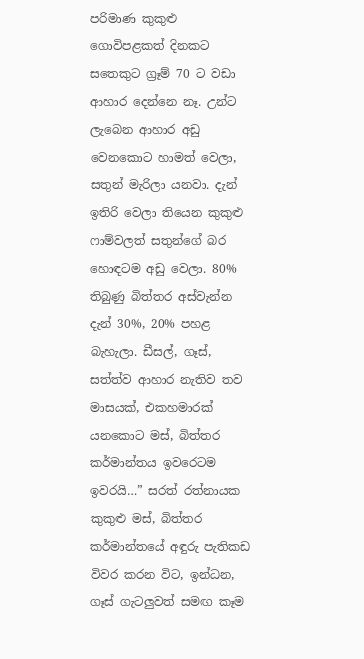පරිමාණ කුකුළු ගොවිපළකත් දිනකට සතෙකුට ග්‍රෑම් 70 ට වඩා ආහාර දෙන්නෙ නෑ. උන්ට ලැබෙන ආහාර අඩු වෙනකොට හාමත් වෙලා, සතුන් මැරිලා යනවා. දැන් ඉතිරි වෙලා තියෙන කුකුළු ෆාම්වලත් සතුන්ගේ බර හොඳටම අඩු වෙලා. 80% තිබුණු බිත්තර අස්වැන්න දැන් 30%, 20% පහළ බැහැලා. ඩීසල්, ගෑස්, සත්ත්ව ආහාර නැතිව තව මාසයක්, එකහමාරක් යනකොට මස්, බිත්තර කර්මාන්තය ඉවරෙටම ඉවරයි…” සරත් රත්නායක කුකුළු මස්, බිත්තර කර්මාන්තයේ අඳුරු පැතිකඩ විවර කරන විට, ඉන්ධන, ගෑස් ගැටලුවත් සමඟ කෑම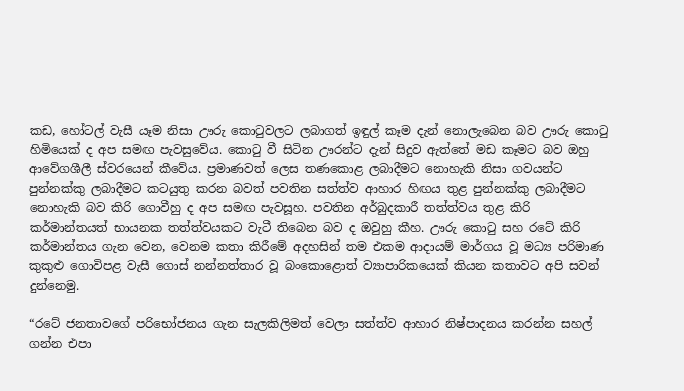කඩ, හෝටල් වැසී යෑම නිසා ඌරු කොටුවලට ලබාගත් ඉඳුල් කෑම දැන් නොලැබෙන බව ඌරු කොටු හිමියෙක් ද අප සමඟ පැවසුවේය. කොටු වී සිටින ඌරන්ට දැන් සිදුව ඇත්තේ මඩ කෑමට බව ඔහු ආවේගශීලී ස්වරයෙන් කීවේය. ප්‍රමාණවත් ලෙස තණකොළ ලබාදීමට නොහැකි නිසා ගවයන්ට පුන්නක්කු ලබාදීමට කටයුතු කරන බවත් පවතින සත්ත්ව ආහාර හිඟය තුළ පුන්නක්කු ලබාදීමට නොහැකි බව කිරි ගොවීහු ද අප සමඟ පැවසූහ. පවතින අර්බුදකාරී තත්ත්වය තුළ කිරි කර්මාන්තයත් භායනක තත්ත්වයකට වැටී තිබෙන බව ද ඔවුහු කීහ. ඌරු කොටු සහ රටේ කිරි කර්මාන්තය ගැන වෙන, වෙනම කතා කිරීමේ අදහසින් තම එකම ආදායම් මාර්ගය වූ මධ්‍ය පරිමාණ කුකුළු ගොවිපළ වැසී ගොස් නන්නත්තාර වූ බංකොළොත් ව්‍යාපාරිකයෙක් කියන කතාවට අපි සවන් දුන්නෙමු.

“රටේ ජනතාවගේ පරිභෝජනය ගැන සැලකිලිමත් වෙලා සත්ත්ව ආහාර නිෂ්පාදනය කරන්න සහල් ගන්න එපා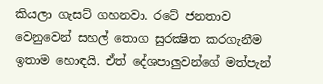කියලා ගැසට් ගහනවා. රටේ ජනතාව වෙනුවෙන් සහල් තොග සුරක්‍ෂිත කරගැනීම ඉතාම හොඳයි. ඒත් දේශපාලුවන්ගේ මත්පැන්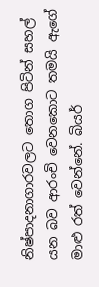නිෂ්පාදනාගාරවලට තොග පිටින් සහල් යන බව ආරංචි වෙනකොට තමයි ඇගේ මාළු රත් වෙන්නේ. බියර්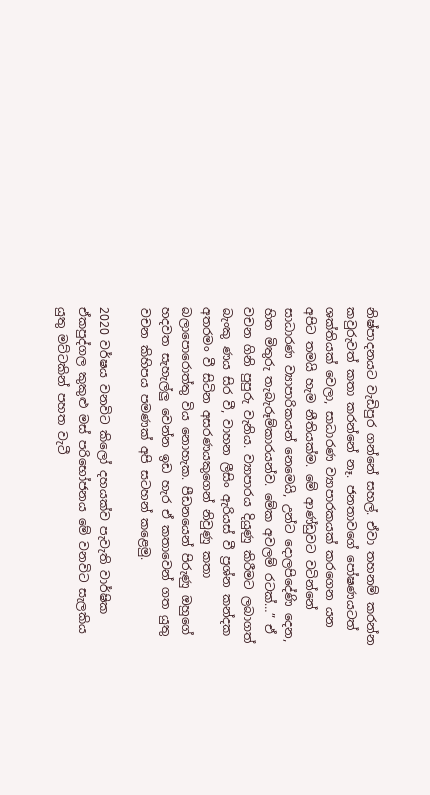නිෂ්පාදනයට වැඩිපුර ගන්නේ සහල්. ඒවා තහනම් කරන්න කවුරුවත් කතා කරන්නේ නෑ. ජනතාවගේ පෝෂණයටත් ශක්තියක් වෙලා, සාධාරණ ව්‍යාපාරකයක් කරගෙන යන අපිට තමයි හැම නීතියක්ම. මේ ආණ්ඩුවට වටින්නේ සාධාරණ ව්‍යාපාරිකයන් නෙමෙයි, උන්ට දොලපිදේණි දෙන, හිත මිතුරු තැබැරූම්කාරයන්ව. මේක අවලම් රටක්…” ඒ වචන ගිනි පුපුරු වැනිය. ව්‍යාපාරය දියුණු කිරීමට ලබාගත් බැංකු ණය සිර වී, වාහන ලීසිං ඇරියස් වී ප්‍රශ්න කන්දක අතරමං වී සිටින අසරණයකුගෙන් නිවුණු කතා බලාපොරොත්තු විය නොහැක. පීඩනයෙන් පිරුණු ඔහුගේ හදවත සැහැල්ලු වෙන්න ඉඩ හැර ඒ කතාවෙන් ගත යුතු වචන කිහිපය පමණක් අපි සටහන් කළෙමු.

2020 වර්ෂය වනවිට කිලෝ දහයක්ව පැවැති වාර්ෂික ඒකපුද්ගල කුකුළු මස් පරිභෝජනය මේ වනවිට සැලකිය යුතු මට්ටකින් පහත වැටී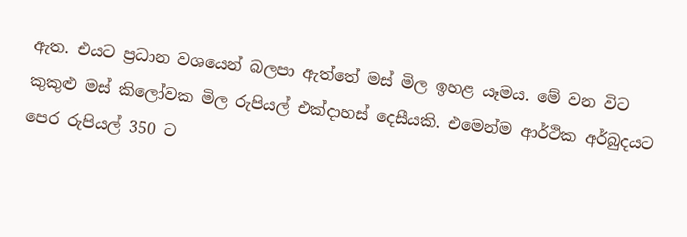ඇත. එයට ප්‍රධාන වශයෙන් බලපා ඇත්තේ මස් මිල ඉහළ යෑමය. මේ වන විට කුකුළු මස් කිලෝවක මිල රුපියල් එක්දාහස් දෙසීයකි. එමෙන්ම ආර්ථික අර්බුදයට පෙර රුපියල් 350 ට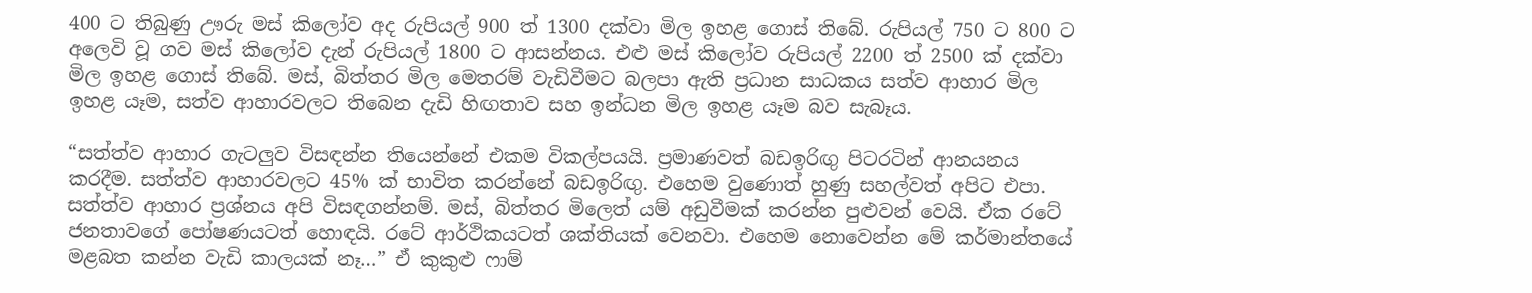400 ට තිබුණු ඌරු මස් කිලෝව අද රුපියල් 900 ත් 1300 දක්වා මිල ඉහළ ගොස් තිබේ. රුපියල් 750 ට 800 ට අලෙවි වූ ගව මස් කිලෝව දැන් රුපියල් 1800 ට ආසන්නය. එළු මස් කිලෝව රුපියල් 2200 ත් 2500 ක් දක්වා මිල ඉහළ ගොස් තිබේ. මස්, බිත්තර මිල මෙතරම් වැඩිවීමට බලපා ඇති ප්‍රධාන සාධකය සත්ව ආහාර මිල ඉහළ යෑම, සත්ව ආහාරවලට තිබෙන දැඩි හිඟතාව සහ ඉන්ධන මිල ඉහළ යෑම බව සැබෑය.

“සත්ත්ව ආහාර ගැටලුව විසඳන්න තියෙන්නේ එකම විකල්පයයි. ප්‍රමාණවත් බඩඉරිඟු පිටරටින් ආනයනය කරදීම. සත්ත්ව ආහාරවලට 45% ක් භාවිත කරන්නේ බඩඉරිඟු. එහෙම වුණොත් හුණු සහල්වත් අපිට එපා. සත්ත්ව ආහාර ප්‍රශ්නය අපි විසඳගන්නම්. මස්, බිත්තර මිලෙත් යම් අඩුවීමක් කරන්න පුළුවන් වෙයි. ඒක රටේ ජනතාවගේ පෝෂණයටත් හොඳයි. රටේ ආර්ථිකයටත් ශක්තියක් වෙනවා. එහෙම නොවෙන්න මේ කර්මාන්තයේ මළබත කන්න වැඩි කාලයක් නෑ…” ඒ කුකුළු ෆාම්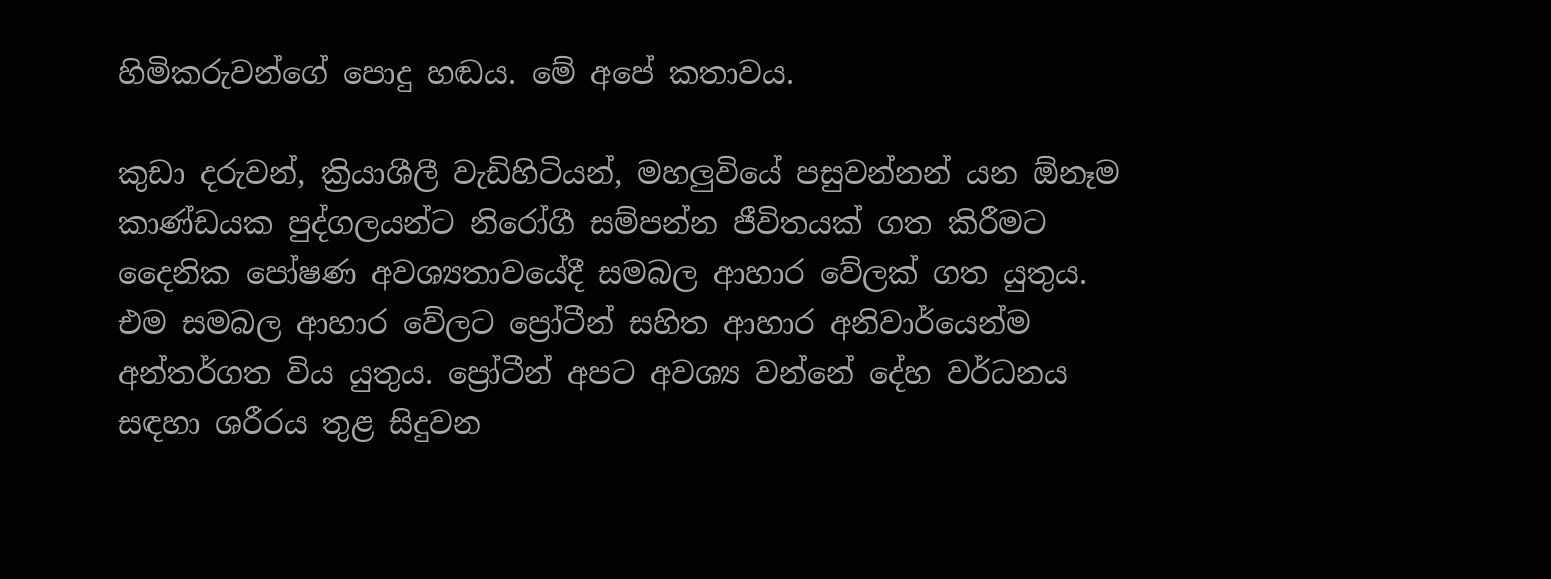හිමිකරුවන්ගේ පොදු හඬය. මේ අපේ කතාවය.

කුඩා දරුවන්, ක්‍රියාශීලී වැඩිහිටියන්, මහලුවියේ පසුවන්නන් යන ඕනෑම කාණ්ඩයක පුද්ගලයන්ට නිරෝගී සම්පන්න ජීවිතයක් ගත කිරීමට දෛනික පෝෂණ අවශ්‍යතාවයේදී සමබල ආහාර වේලක් ගත යුතුය. එම සමබල ආහාර වේලට ප්‍රෝටීන් සහිත ආහාර අනිවාර්යෙන්ම අන්තර්ගත විය යුතුය. ප්‍රෝටීන් අපට අවශ්‍ය වන්නේ දේහ වර්ධනය සඳහා ශරීරය තුළ සිදුවන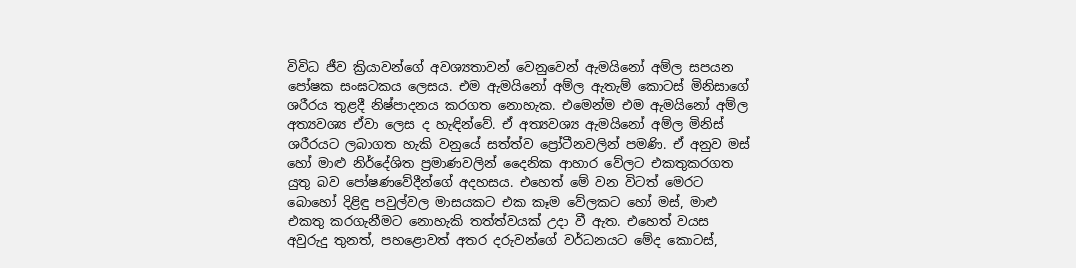විවිධ ජීව ක්‍රියාවන්ගේ අවශ්‍යතාවන් වෙනුවෙන් ඇමයිනෝ අම්ල සපයන පෝෂක සංඝටකය ලෙසය. එම ඇමයිනෝ අම්ල ඇතැම් කොටස් මිනිසාගේ ශරීරය තුළදී නිෂ්පාදනය කරගත නොහැක. එමෙන්ම එම ඇමයිනෝ අම්ල අත්‍යවශ්‍ය ඒවා ලෙස ද හැඳින්වේ. ඒ අත්‍යවශ්‍ය ඇමයිනෝ අම්ල මිනිස් ශරීරයට ලබාගත හැකි වනුයේ සත්ත්ව ප්‍රෝටීනවලින් පමණි. ඒ අනුව මස් හෝ මාළු නිර්දේශිත ප්‍රමාණවලින් දෛනික ආහාර වේලට එකතුකරගත යුතු බව පෝෂණවේදීන්ගේ අදහසය. එහෙත් මේ වන විටත් මෙරට බොහෝ දිළිඳු පවුල්වල මාසයකට එක කෑම වේලකට හෝ මස්, මාළු එකතු කරගැනීමට නොහැකි තත්ත්වයක් උදා වී ඇත. එහෙත් වයස අවුරුදු තුනත්, පහළොවත් අතර දරුවන්ගේ වර්ධනයට මේද කොටස්,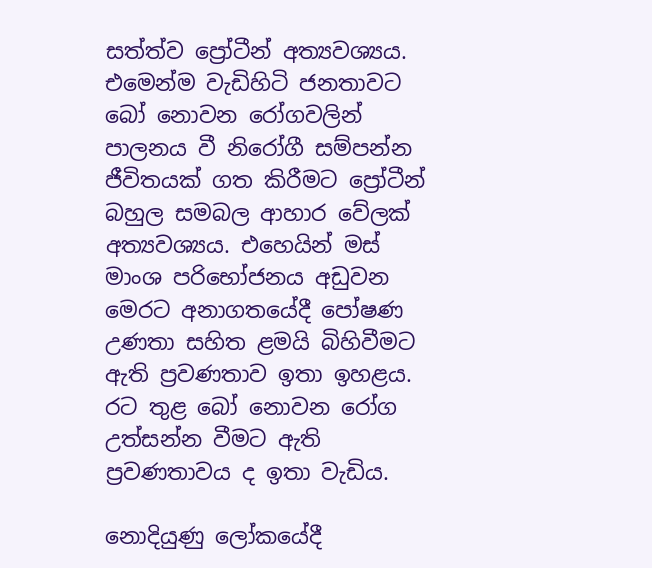සත්ත්ව ප්‍රෝටීන් අත්‍යවශ්‍යය. එමෙන්ම වැඩිහිටි ජනතාවට බෝ නොවන රෝගවලින් පාලනය වී නිරෝගී සම්පන්න ජීවිතයක් ගත කිරීමට ප්‍රෝටීන් බහුල සමබල ආහාර වේලක් අත්‍යවශ්‍යය. එහෙයින් මස් මාංශ පරිභෝජනය අඩුවන මෙරට අනාගතයේදී පෝෂණ උණතා සහිත ළමයි බිහිවීමට ඇති ප්‍රවණතාව ඉතා ඉහළය. රට තුළ බෝ නොවන රෝග උත්සන්න වීමට ඇති ප්‍රවණතාවය ද ඉතා වැඩිය.

නොදියුණු ලෝකයේදී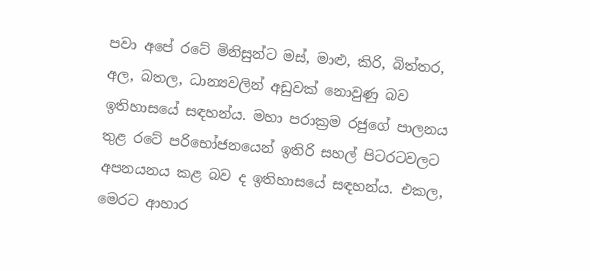පවා අපේ රටේ මිනිසුන්ට මස්, මාළු, කිරි, බිත්තර, අල, බතල, ධාන්‍යවලින් අඩුවක් නොවුණු බව ඉතිහාසයේ සඳහන්ය. මහා පරාක්‍රම රජුගේ පාලනය තුළ රටේ පරිභෝජනයෙන් ඉතිරි සහල් පිටරටවලට අපනයනය කළ බව ද ඉතිහාසයේ සඳහන්ය. එකල, මෙරට ආහාර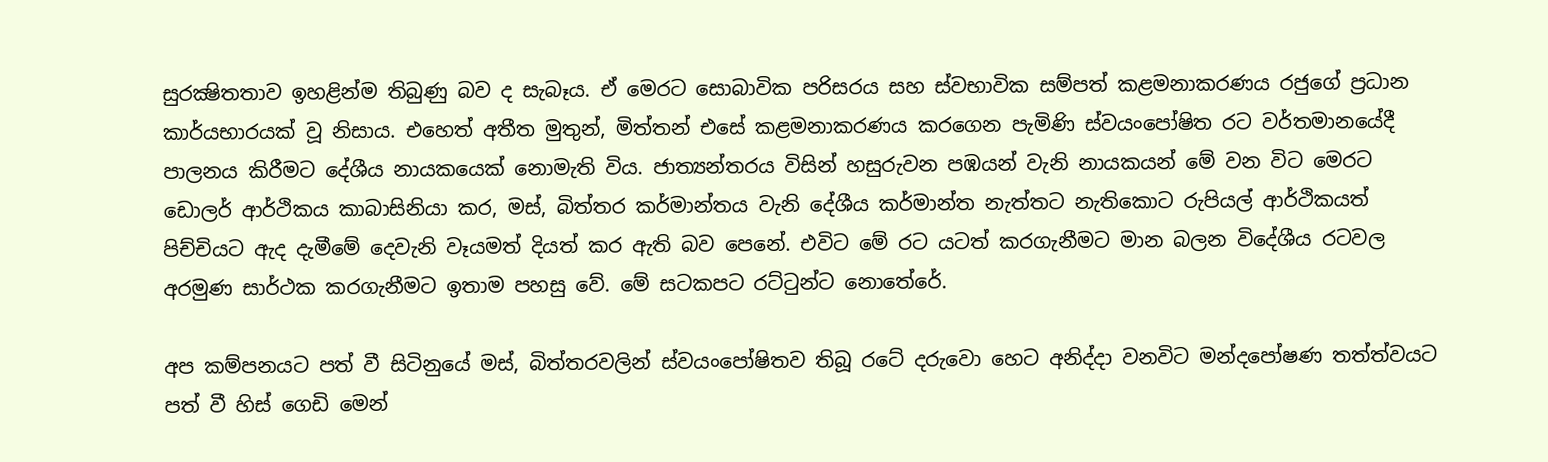සුරක්‍ෂිතතාව ඉහළින්ම තිබුණු බව ද සැබෑය. ඒ මෙරට සොබාවික පරිසරය සහ ස්වභාවික සම්පත් කළමනාකරණය රජුගේ ප්‍රධාන කාර්යභාරයක් වූ නිසාය. එහෙත් අතීත මුතුන්, මිත්තන් එසේ කළමනාකරණය කරගෙන පැමිණි ස්වයංපෝෂිත රට වර්තමානයේදී පාලනය කිරීමට දේශීය නායකයෙක් නොමැති විය. ජාත්‍යන්තරය විසින් හසුරුවන පඹයන් වැනි නායකයන් මේ වන විට මෙරට ඩොලර් ආර්ථිකය කාබාසිනියා කර, මස්, බිත්තර කර්මාන්තය වැනි දේශීය කර්මාන්ත නැත්තට නැතිකොට රුපියල් ආර්ථිකයත් පිච්චියට ඇද දැමීමේ දෙවැනි වෑයමත් දියත් කර ඇති බව පෙනේ. එවිට මේ රට යටත් කරගැනීමට මාන බලන විදේශීය රටවල අරමුණ සාර්ථක කරගැනීමට ඉතාම පහසු වේ. මේ සටකපට රට්ටුන්ට නොතේරේ.

අප කම්පනයට පත් වී සිටිනුයේ මස්, බිත්තරවලින් ස්වයංපෝෂිතව තිබූ රටේ දරුවො හෙට අනිද්දා වනවිට මන්දපෝෂණ තත්ත්වයට පත් වී හිස් ගෙඩි මෙන්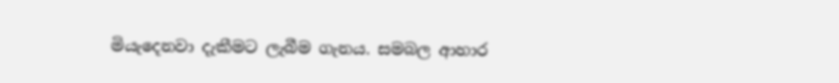මියැදෙනවා දැකීමට ලැබීම ගැනය. සමබල ආහාර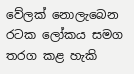වේලක් නොලැබෙන රටක ලෝකය සමග තරග කළ හැකි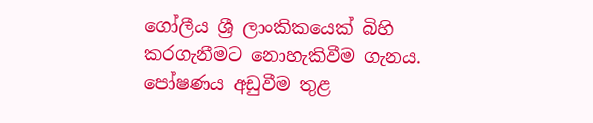ගෝලීය ශ්‍රී ලාංකිකයෙක් බිහි කරගැනීමට නොහැකිවීම ගැනය. පෝෂණය අඩුවීම තුළ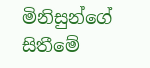මිනිසුන්ගේ සිතීමේ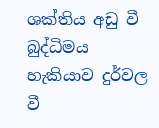ශක්තිය අඩු වී බුද්ධිමය හැකියාව දුර්වල වී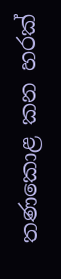තණකොළ කන හරක්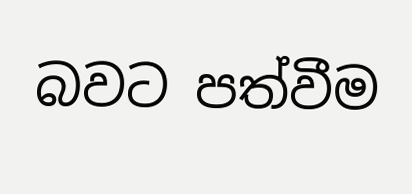බවට පත්වීම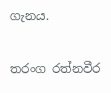ගැනය.

තරංග රත්නවීර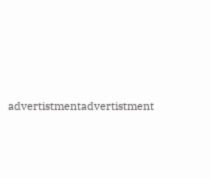advertistmentadvertistment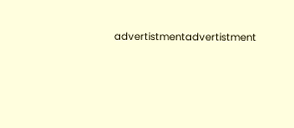advertistmentadvertistment